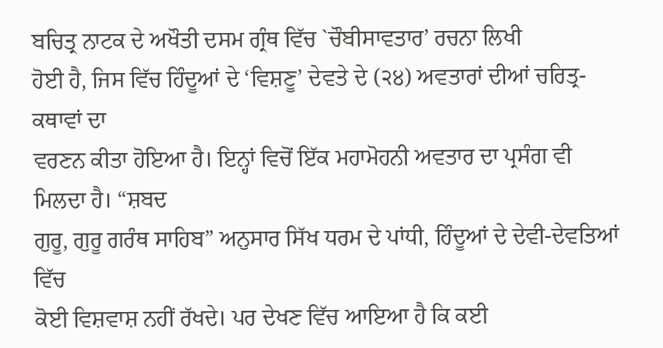ਬਚਿਤ੍ਰ ਨਾਟਕ ਦੇ ਅਖੌਤੀ ਦਸਮ ਗ੍ਰੰਥ ਵਿੱਚ `ਚੌਬੀਸਾਵਤਾਰ’ ਰਚਨਾ ਲਿਖੀ
ਹੋਈ ਹੈ, ਜਿਸ ਵਿੱਚ ਹਿੰਦੂਆਂ ਦੇ ‘ਵਿਸ਼ਣੂ’ ਦੇਵਤੇ ਦੇ (੨੪) ਅਵਤਾਰਾਂ ਦੀਆਂ ਚਰਿਤ੍ਰ-ਕਥਾਵਾਂ ਦਾ
ਵਰਣਨ ਕੀਤਾ ਹੋਇਆ ਹੈ। ਇਨ੍ਹਾਂ ਵਿਚੋਂ ਇੱਕ ਮਹਾਮੋਹਨੀ ਅਵਤਾਰ ਦਾ ਪ੍ਰਸੰਗ ਵੀ ਮਿਲਦਾ ਹੈ। “ਸ਼ਬਦ
ਗੁਰੂ, ਗੁਰੂ ਗਰੰਥ ਸਾਹਿਬ” ਅਨੁਸਾਰ ਸਿੱਖ ਧਰਮ ਦੇ ਪਾਂਧੀ, ਹਿੰਦੂਆਂ ਦੇ ਦੇਵੀ-ਦੇਵਤਿਆਂ ਵਿੱਚ
ਕੋਈ ਵਿਸ਼ਵਾਸ਼ ਨਹੀਂ ਰੱਖਦੇ। ਪਰ ਦੇਖਣ ਵਿੱਚ ਆਇਆ ਹੈ ਕਿ ਕਈ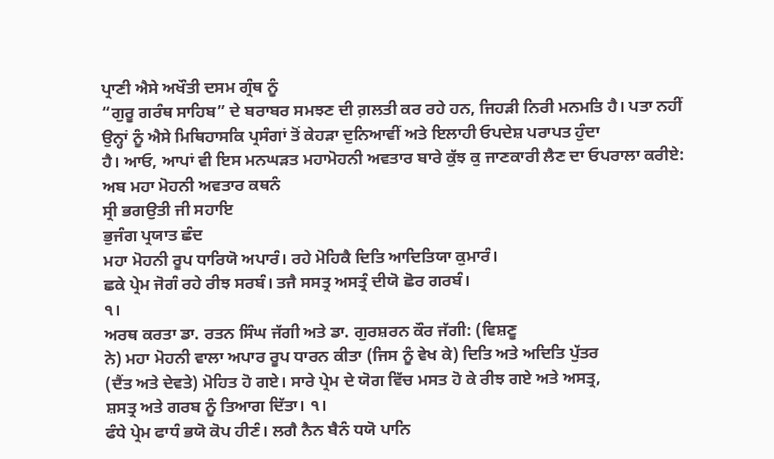ਪ੍ਰਾਣੀ ਐਸੇ ਅਖੌਤੀ ਦਸਮ ਗ੍ਰੰਥ ਨੂੰ
“ਗੁਰੂ ਗਰੰਥ ਸਾਹਿਬ” ਦੇ ਬਰਾਬਰ ਸਮਝਣ ਦੀ ਗ਼ਲਤੀ ਕਰ ਰਹੇ ਹਨ, ਜਿਹੜੀ ਨਿਰੀ ਮਨਮਤਿ ਹੈ। ਪਤਾ ਨਹੀਂ
ਉਨ੍ਹਾਂ ਨੂੰ ਐਸੇ ਮਿਥਿਹਾਸਕਿ ਪ੍ਰਸੰਗਾਂ ਤੋਂ ਕੇਹੜਾ ਦੁਨਿਆਵੀਂ ਅਤੇ ਇਲਾਹੀ ਓਪਦੇਸ਼ ਪਰਾਪਤ ਹੁੰਦਾ
ਹੈ। ਆਓ, ਆਪਾਂ ਵੀ ਇਸ ਮਨਘੜਤ ਮਹਾਮੋਹਨੀ ਅਵਤਾਰ ਬਾਰੇ ਕੁੱਝ ਕੁ ਜਾਣਕਾਰੀ ਲੈਣ ਦਾ ਓਪਰਾਲਾ ਕਰੀਏ:
ਅਬ ਮਹਾ ਮੋਹਨੀ ਅਵਤਾਰ ਕਥਨੰ
ਸ੍ਰੀ ਭਗਉਤੀ ਜੀ ਸਹਾਇ
ਭੁਜੰਗ ਪ੍ਰਯਾਤ ਛੰਦ
ਮਹਾ ਮੋਹਨੀ ਰੂਪ ਧਾਰਿਯੋ ਅਪਾਰੰ। ਰਹੇ ਮੋਹਿਕੈ ਦਿਤਿ ਆਦਿਤਿਯਾ ਕੁਮਾਰੰ।
ਛਕੇ ਪ੍ਰੇਮ ਜੋਗੰ ਰਹੇ ਰੀਝ ਸਰਬੰ। ਤਜੈ ਸਸਤ੍ਰ ਅਸਤ੍ਰੰ ਦੀਯੋ ਛੋਰ ਗਰਬੰ।
੧।
ਅਰਥ ਕਰਤਾ ਡਾ. ਰਤਨ ਸਿੰਘ ਜੱਗੀ ਅਤੇ ਡਾ. ਗੁਰਸ਼ਰਨ ਕੌਰ ਜੱਗੀ: (ਵਿਸ਼ਣੂ
ਨੇ) ਮਹਾ ਮੋਹਨੀ ਵਾਲਾ ਅਪਾਰ ਰੂਪ ਧਾਰਨ ਕੀਤਾ (ਜਿਸ ਨੂੰ ਵੇਖ ਕੇ) ਦਿਤਿ ਅਤੇ ਅਦਿਤਿ ਪੁੱਤਰ
(ਦੈਂਤ ਅਤੇ ਦੇਵਤੇ) ਮੋਹਿਤ ਹੋ ਗਏ। ਸਾਰੇ ਪ੍ਰੇਮ ਦੇ ਯੋਗ ਵਿੱਚ ਮਸਤ ਹੋ ਕੇ ਰੀਝ ਗਏ ਅਤੇ ਅਸਤ੍ਰ,
ਸ਼ਸਤ੍ਰ ਅਤੇ ਗਰਬ ਨੂੰ ਤਿਆਗ ਦਿੱਤਾ। ੧।
ਫੰਧੇ ਪ੍ਰੇਮ ਫਾਧੰ ਭਯੋ ਕੋਪ ਹੀਣੰ। ਲਗੈ ਨੈਨ ਬੈਨੰ ਧਯੋ ਪਾਨਿ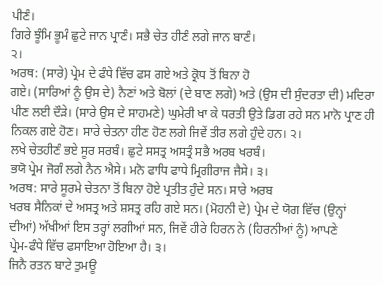ਪੀਣੰ।
ਗਿਰੇ ਝੂੰਮਿ ਭੂਮੰ ਛੁਟੇ ਜਾਨ ਪ੍ਰਾਣੰ। ਸਭੈ ਚੇਤ ਹੀਣੰ ਲਗੇ ਜਾਨ ਬਾਣੰ।
੨।
ਅਰਥ: (ਸਾਰੇ) ਪ੍ਰੇਮ ਦੇ ਫੰਧੇ ਵਿੱਚ ਫਸ ਗਏ ਅਤੇ ਕ੍ਰੋਧ ਤੋਂ ਬਿਨਾ ਹੋ
ਗਏ। (ਸਾਰਿਆਂ ਨੂੰ ਉਸ ਦੇ) ਨੈਣਾਂ ਅਤੇ ਬੋਲਾਂ (ਦੇ ਬਾਣ ਲਗੇ) ਅਤੇ (ਉਸ ਦੀ ਸੁੰਦਰਤਾ ਦੀ) ਮਦਿਰਾ
ਪੀਣ ਲਈ ਦੌੜੇ। (ਸਾਰੇ ਉਸ ਦੇ ਸਾਹਮਣੇ) ਘੁਮੇਰੀ ਖਾ ਕੇ ਧਰਤੀ ਉਤੇ ਡਿਗ ਰਹੇ ਸਨ ਮਾਨੋ ਪ੍ਰਾਣ ਹੀ
ਨਿਕਲ ਗਏ ਹੋਣ। ਸਾਰੇ ਚੇਤਨਾ ਹੀਣ ਹੋਣ ਲਗੇ ਜਿਵੇਂ ਤੀਰ ਲਗੇ ਹੁੰਦੇ ਹਨ। ੨।
ਲਖੇ ਚੇਤਹੀਣੰ ਭਏ ਸੂਰ ਸਰਬੰ। ਛੁਟੇ ਸਸਤ੍ਰ ਅਸਤ੍ਰੰ ਸਭੈ ਅਰਬ ਖਰਬੰ।
ਭਯੋ ਪ੍ਰੇਮ ਜੋਗੰ ਲਗੇ ਨੈਨ ਐਸੇ। ਮਨੋ ਫਾਧਿ ਫਾਧੇ ਮ੍ਰਿਗੀਰਾਜ ਜੈਸੇ। ੩।
ਅਰਥ: ਸਾਰੇ ਸੂਰਮੇ ਚੇਤਨਾ ਤੋਂ ਬਿਨਾ ਹੋਏ ਪ੍ਰਤੀਤ ਹੁੰਦੇ ਸਨ। ਸਾਰੇ ਅਰਬ
ਖਰਬ ਸੈਨਿਕਾਂ ਦੇ ਅਸਤ੍ਰ ਅਤੇ ਸ਼ਸਤ੍ਰ ਰਹਿ ਗਏ ਸਨ। (ਮੋਹਨੀ ਦੇ) ਪ੍ਰੇਮ ਦੇ ਯੋਗ ਵਿੱਚ (ਉਨ੍ਹਾਂ
ਦੀਆਂ) ਅੱਖੀਆਂ ਇਸ ਤਰ੍ਹਾਂ ਲਗੀਆਂ ਸਨ, ਜਿਵੇਂ ਹੀਰੇ ਹਿਰਨ ਨੇ (ਹਿਰਨੀਆਂ ਨੂੰ) ਆਪਣੇ
ਪ੍ਰੇਮ-ਫੰਧੇ ਵਿੱਚ ਫਸਾਇਆ ਹੋਇਆ ਹੈ। ੩।
ਜਿਨੈ ਰਤਨ ਬਾਟੇ ਤੁਮਊ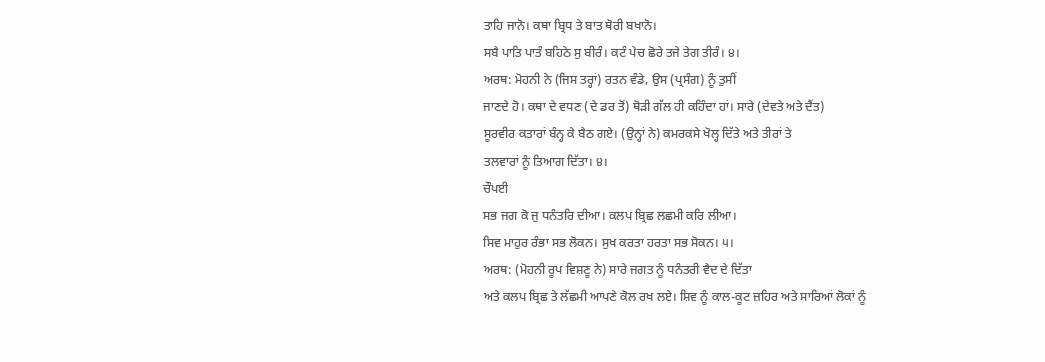ਤਾਹਿ ਜਾਨੋ। ਕਥਾ ਬ੍ਰਿਧ ਤੇ ਬਾਤ ਥੋਰੀ ਬਖਾਨੋ।
ਸਬੈ ਪਾਤਿ ਪਾਤੰ ਬਹਿਠੇ ਸੁ ਬੀਰੰ। ਕਟੰ ਪੇਚ ਛੋਰੇ ਤਜੇ ਤੇਗ ਤੀਰੰ। ੪।
ਅਰਥ: ਮੋਹਨੀ ਨੇ (ਜਿਸ ਤਰ੍ਹਾਂ) ਰਤਨ ਵੰਡੇ, ਉਸ (ਪ੍ਰਸੰਗ) ਨੂੰ ਤੁਸੀਂ
ਜਾਣਦੇ ਹੋ। ਕਥਾ ਦੇ ਵਧਣ (ਦੇ ਡਰ ਤੋਂ) ਥੋੜੀ ਗੱਲ ਹੀ ਕਹਿੰਦਾ ਹਾਂ। ਸਾਰੇ (ਦੇਵਤੇ ਅਤੇ ਦੈਂਤ)
ਸੂਰਵੀਰ ਕਤਾਰਾਂ ਬੰਨ੍ਹ ਕੇ ਬੈਠ ਗਏ। (ਉਨ੍ਹਾਂ ਨੇ) ਕਮਰਕਸੇ ਖੋਲ੍ਹ ਦਿੱਤੇ ਅਤੇ ਤੀਰਾਂ ਤੇ
ਤਲਵਾਰਾਂ ਨੂੰ ਤਿਆਗ ਦਿੱਤਾ। ੪।
ਚੌਪਈ
ਸਭ ਜਗ ਕੋ ਜੁ ਧਨੰਤਰਿ ਦੀਆ। ਕਲਪ ਬ੍ਰਿਛ ਲਛਮੀ ਕਰਿ ਲੀਆ।
ਸਿਵ ਮਾਹੁਰ ਰੰਭਾ ਸਭ ਲੋਕਨ। ਸੁਖ ਕਰਤਾ ਹਰਤਾ ਸਭ ਸੋਕਨ। ੫।
ਅਰਥ: (ਮੋਹਨੀ ਰੂਪ ਵਿਸ਼ਣੂ ਨੇ) ਸਾਰੇ ਜਗਤ ਨੂੰ ਧਨੰਤਰੀ ਵੈਦ ਦੇ ਦਿੱਤਾ
ਅਤੇ ਕਲਪ ਬ੍ਰਿਛ ਤੇ ਲੱਛਮੀ ਆਪਣੇ ਕੋਲ ਰਖ ਲਏ। ਸ਼ਿਵ ਨੂੰ ਕਾਲ-ਕੂਟ ਜ਼ਹਿਰ ਅਤੇ ਸਾਰਿਆਂ ਲੋਕਾਂ ਨੂੰ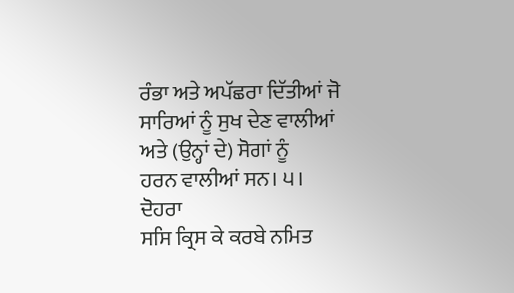ਰੰਭਾ ਅਤੇ ਅਪੱਛਰਾ ਦਿੱਤੀਆਂ ਜੋ ਸਾਰਿਆਂ ਨੂੰ ਸੁਖ ਦੇਣ ਵਾਲੀਆਂ ਅਤੇ (ਉਨ੍ਹਾਂ ਦੇ) ਸੋਗਾਂ ਨੂੰ
ਹਰਨ ਵਾਲੀਆਂ ਸਨ। ੫।
ਦੋਹਰਾ
ਸਸਿ ਕ੍ਰਿਸ ਕੇ ਕਰਬੇ ਨਮਿਤ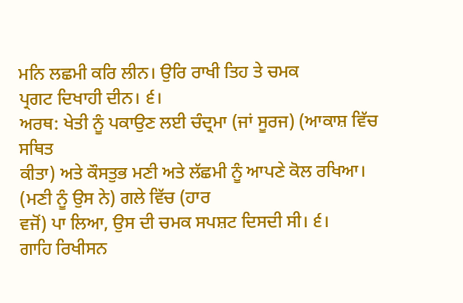ਮਨਿ ਲਛਮੀ ਕਰਿ ਲੀਨ। ਉਰਿ ਰਾਖੀ ਤਿਹ ਤੇ ਚਮਕ
ਪ੍ਰਗਟ ਦਿਖਾਹੀ ਦੀਨ। ੬।
ਅਰਥ: ਖੇਤੀ ਨੂੰ ਪਕਾਉਣ ਲਈ ਚੰਦ੍ਰਮਾ (ਜਾਂ ਸੂਰਜ) (ਆਕਾਸ਼ ਵਿੱਚ ਸਥਿਤ
ਕੀਤਾ) ਅਤੇ ਕੌਸਤੁਭ ਮਣੀ ਅਤੇ ਲੱਛਮੀ ਨੂੰ ਆਪਣੇ ਕੋਲ ਰਖਿਆ। (ਮਣੀ ਨੂੰ ਉਸ ਨੇ) ਗਲੇ ਵਿੱਚ (ਹਾਰ
ਵਜੋਂ) ਪਾ ਲਿਆ, ਉਸ ਦੀ ਚਮਕ ਸਪਸ਼ਟ ਦਿਸਦੀ ਸੀ। ੬।
ਗਾਹਿ ਰਿਖੀਸਨ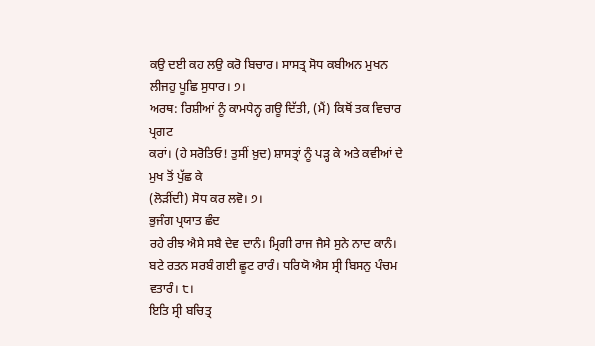ਕਉ ਦਈ ਕਹ ਲਉ ਕਰੋ ਬਿਚਾਰ। ਸਾਸਤ੍ਰ ਸੋਧ ਕਬੀਅਨ ਮੁਖਨ
ਲੀਜਹੁ ਪੂਛਿ ਸੁਧਾਰ। ੭।
ਅਰਥ: ਰਿਸ਼ੀਆਂ ਨੂੰ ਕਾਮਧੇਨ੍ਹ ਗਊ ਦਿੱਤੀ, (ਮੈਂ) ਕਿਥੋਂ ਤਕ ਵਿਚਾਰ ਪ੍ਰਗਟ
ਕਰਾਂ। (ਹੇ ਸਰੋਤਿਓ! ਤੁਸੀਂ ਖ਼ੁਦ) ਸ਼ਾਸਤ੍ਰਾਂ ਨੂੰ ਪੜ੍ਹ ਕੇ ਅਤੇ ਕਵੀਆਂ ਦੇ ਮੁਖ ਤੋਂ ਪੁੱਛ ਕੇ
(ਲੋੜੀਂਦੀ) ਸੋਧ ਕਰ ਲਵੋ। ੭।
ਭੁਜੰਗ ਪ੍ਰਯਾਤ ਛੰਦ
ਰਹੇ ਰੀਝ ਐਸੇ ਸਬੈ ਦੇਵ ਦਾਨੰ। ਮ੍ਰਿਗੀ ਰਾਜ ਜੈਸੇ ਸੁਨੇ ਨਾਦ ਕਾਨੰ।
ਬਟੇ ਰਤਨ ਸਰਬੰ ਗਈ ਛੂਟ ਰਾਰੰ। ਧਰਿਯੋ ਐਸ ਸ੍ਰੀ ਬਿਸਨੁ ਪੰਚਮ ਵਤਾਰੰ। ੮।
ਇਤਿ ਸ੍ਰੀ ਬਚਿਤ੍ਰ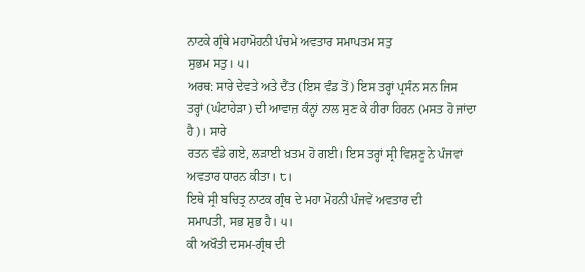ਨਾਟਕੇ ਗ੍ਰੰਥੇ ਮਹਾਮੋਹਨੀ ਪੰਚਮੇ ਅਵਤਾਰ ਸਮਾਪਤਮ ਸਤੁ
ਸੁਭਮ ਸਤੁ। ੫।
ਅਰਥ: ਸਾਰੇ ਦੇਵਤੇ ਅਤੇ ਦੈਂਤ (ਇਸ ਵੰਡ ਤੋਂ) ਇਸ ਤਰ੍ਹਾਂ ਪ੍ਰਸੰਨ ਸਨ ਜਿਸ
ਤਰ੍ਹਾਂ (ਘੰਟਾਹੇੜਾ) ਦੀ ਆਵਾਜ਼ ਕੰਨ੍ਹਾਂ ਨਾਲ ਸੁਣ ਕੇ ਹੀਰਾ ਹਿਰਨ (ਮਸਤ ਹੋ ਜਾਂਦਾ ਹੈ)। ਸਾਰੇ
ਰਤਨ ਵੰਡੇ ਗਏ, ਲੜਾਈ ਖ਼ਤਮ ਹੋ ਗਈ। ਇਸ ਤਰ੍ਹਾਂ ਸ੍ਰੀ ਵਿਸ਼ਣੂ ਨੇ ਪੰਜਵਾਂ ਅਵਤਾਰ ਧਾਰਨ ਕੀਤਾ। ੮।
ਇਥੇ ਸ੍ਰੀ ਬਚਿਤ੍ਰ ਨਾਟਕ ਗ੍ਰੰਥ ਦੇ ਮਹਾ ਮੋਹਨੀ ਪੰਜਵੇਂ ਅਵਤਾਰ ਦੀ
ਸਮਾਪਤੀ, ਸਭ ਸ਼ੁਭ ਹੈ। ੫।
ਕੀ ਅਖੌਤੀ ਦਸਮ-ਗ੍ਰੰਥ ਦੀ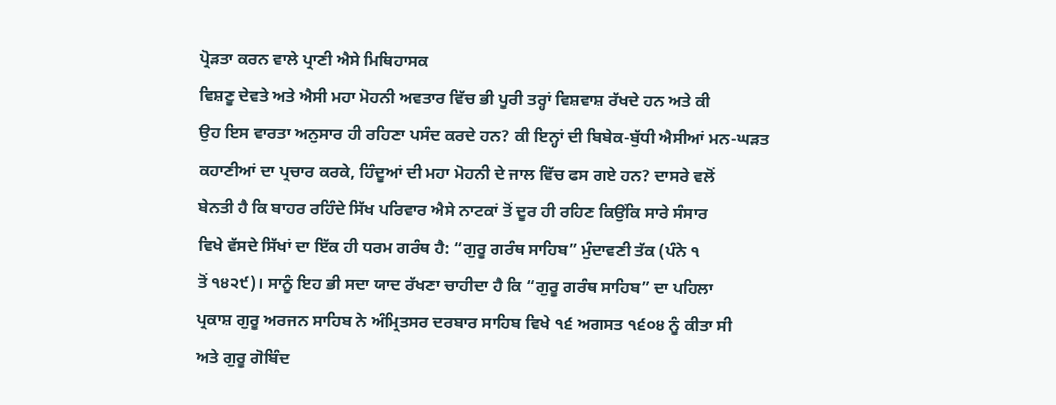ਪ੍ਰੋੜਤਾ ਕਰਨ ਵਾਲੇ ਪ੍ਰਾਣੀ ਐਸੇ ਮਿਥਿਹਾਸਕ
ਵਿਸ਼ਣੂ ਦੇਵਤੇ ਅਤੇ ਐਸੀ ਮਹਾ ਮੋਹਨੀ ਅਵਤਾਰ ਵਿੱਚ ਭੀ ਪੂਰੀ ਤਰ੍ਹਾਂ ਵਿਸ਼ਵਾਸ਼ ਰੱਖਦੇ ਹਨ ਅਤੇ ਕੀ
ਉਹ ਇਸ ਵਾਰਤਾ ਅਨੁਸਾਰ ਹੀ ਰਹਿਣਾ ਪਸੰਦ ਕਰਦੇ ਹਨ? ਕੀ ਇਨ੍ਹਾਂ ਦੀ ਬਿਬੇਕ-ਬੁੱਧੀ ਐਸੀਆਂ ਮਨ-ਘੜਤ
ਕਹਾਣੀਆਂ ਦਾ ਪ੍ਰਚਾਰ ਕਰਕੇ, ਹਿੰਦੂਆਂ ਦੀ ਮਹਾ ਮੋਹਨੀ ਦੇ ਜਾਲ ਵਿੱਚ ਫਸ ਗਏ ਹਨ? ਦਾਸਰੇ ਵਲੋਂ
ਬੇਨਤੀ ਹੈ ਕਿ ਬਾਹਰ ਰਹਿੰਦੇ ਸਿੱਖ ਪਰਿਵਾਰ ਐਸੇ ਨਾਟਕਾਂ ਤੋਂ ਦੂਰ ਹੀ ਰਹਿਣ ਕਿਉਂਕਿ ਸਾਰੇ ਸੰਸਾਰ
ਵਿਖੇ ਵੱਸਦੇ ਸਿੱਖਾਂ ਦਾ ਇੱਕ ਹੀ ਧਰਮ ਗਰੰਥ ਹੈ: “ਗੁਰੂ ਗਰੰਥ ਸਾਹਿਬ” ਮੁੰਦਾਵਣੀ ਤੱਕ (ਪੰਨੇ ੧
ਤੋਂ ੧੪੨੯)। ਸਾਨੂੰ ਇਹ ਭੀ ਸਦਾ ਯਾਦ ਰੱਖਣਾ ਚਾਹੀਦਾ ਹੈ ਕਿ “ਗੁਰੂ ਗਰੰਥ ਸਾਹਿਬ” ਦਾ ਪਹਿਲਾ
ਪ੍ਰਕਾਸ਼ ਗੁਰੂ ਅਰਜਨ ਸਾਹਿਬ ਨੇ ਅੰਮ੍ਰਿਤਸਰ ਦਰਬਾਰ ਸਾਹਿਬ ਵਿਖੇ ੧੬ ਅਗਸਤ ੧੬੦੪ ਨੂੰ ਕੀਤਾ ਸੀ
ਅਤੇ ਗੁਰੂ ਗੋਬਿੰਦ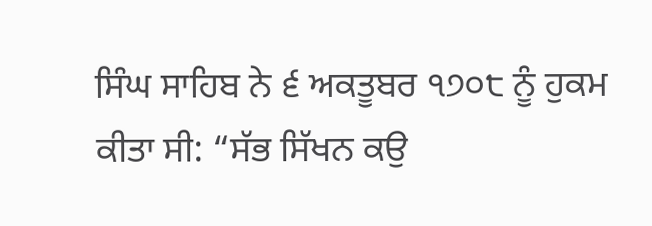ਸਿੰਘ ਸਾਹਿਬ ਨੇ ੬ ਅਕਤੂਬਰ ੧੭੦੮ ਨੂੰ ਹੁਕਮ ਕੀਤਾ ਸੀ: “ਸੱਭ ਸਿੱਖਨ ਕਉ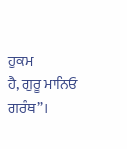ਹੁਕਮ
ਹੈ, ਗੁਰੂ ਮਾਨਿਓ ਗਰੰਥ”।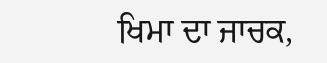ਖਿਮਾ ਦਾ ਜਾਚਕ,